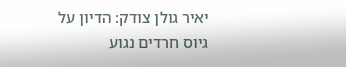יאיר גולן צודק: הדיון על גיוס חרדים נגוע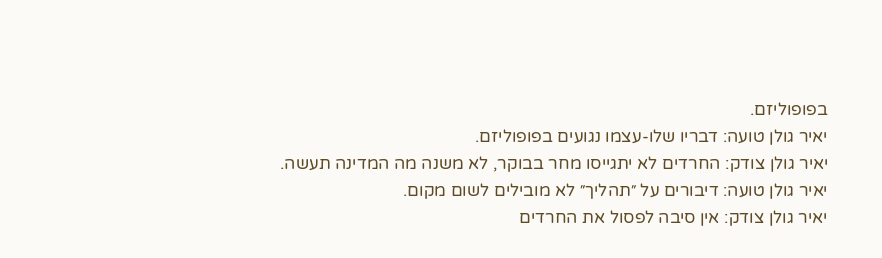בפופוליזם.
יאיר גולן טועה: דבריו שלו-עצמו נגועים בפופוליזם.
יאיר גולן צודק: החרדים לא יתגייסו מחר בבוקר, לא משנה מה המדינה תעשה.
יאיר גולן טועה: דיבורים על ״תהליך״ לא מובילים לשום מקום.
יאיר גולן צודק: אין סיבה לפסול את החרדים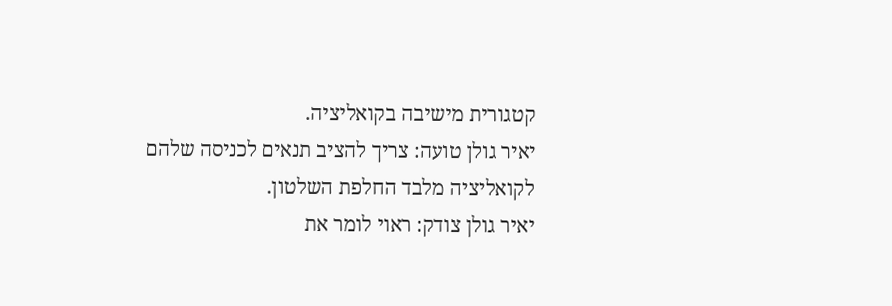קטגורית מישיבה בקואליציה.
יאיר גולן טועה: צריך להציב תנאים לכניסה שלהם לקואליציה מלבד החלפת השלטון.
יאיר גולן צודק: ראוי לומר את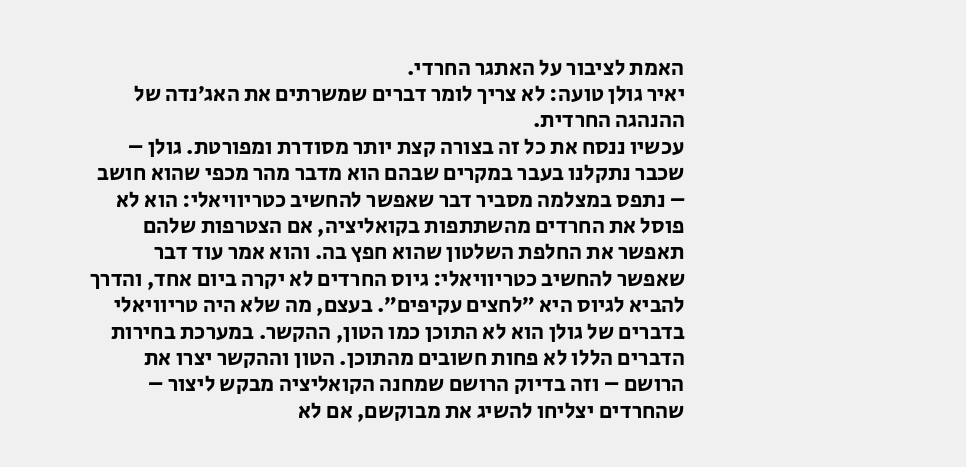האמת לציבור על האתגר החרדי.
יאיר גולן טועה: לא צריך לומר דברים שמשרתים את האג׳נדה של ההנהגה החרדית.
עכשיו ננסח את כל זה בצורה קצת יותר מסודרת ומפורטת. גולן – שכבר נתקלנו בעבר במקרים שבהם הוא מדבר מהר מכפי שהוא חושב – נתפס במצלמה מסביר דבר שאפשר להחשיב כטריוויאלי: הוא לא פוסל את החרדים מהשתתפות בקואליציה, אם הצטרפות שלהם תאפשר את החלפת השלטון שהוא חפץ בה. והוא אמר עוד דבר שאפשר להחשיב כטריוויאלי: גיוס החרדים לא יקרה ביום אחד, והדרך להביא לגיוס היא ״לחצים עקיפים״. בעצם, מה שלא היה טריוויאלי בדברים של גולן הוא לא התוכן כמו הטון, ההקשר. במערכת בחירות הדברים הללו לא פחות חשובים מהתוכן. הטון וההקשר יצרו את הרושם – וזה בדיוק הרושם שמחנה הקואליציה מבקש ליצור – שהחרדים יצליחו להשיג את מבוקשם, אם לא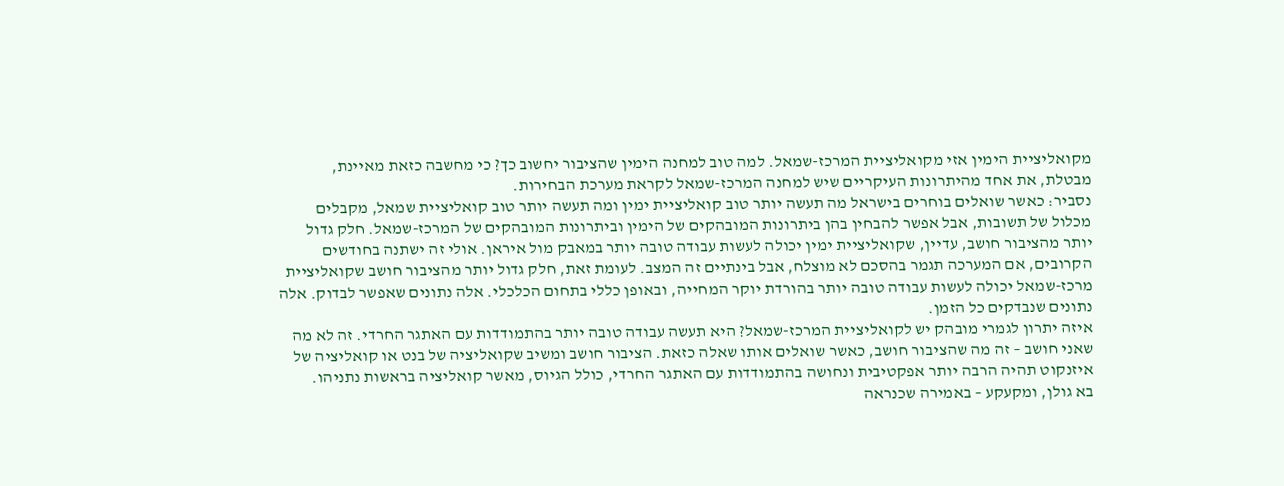מקואליציית הימין אזי מקואליציית המרכז-שמאל. למה טוב למחנה הימין שהציבור יחשוב כך? כי מחשבה כזאת מאיינת, מבטלת, את אחד מהיתרונות העיקריים שיש למחנה המרכז-שמאל לקראת מערכת הבחירות.
נסביר: כאשר שואלים בוחרים בישראל מה תעשה יותר טוב קואליציית ימין ומה תעשה יותר טוב קואליציית שמאל, מקבלים מכלול של תשובות, אבל אפשר להבחין בהן ביתרונות המובהקים של הימין וביתרונות המובהקים של המרכז-שמאל. חלק גדול יותר מהציבור חושב, עדיין, שקואליציית ימין יכולה לעשות עבודה טובה יותר במאבק מול איראן. אולי זה ישתנה בחודשים הקרובים, אם המערכה תגמר בהסכם לא מוצלח, אבל בינתיים זה המצב. לעומת זאת, חלק גדול יותר מהציבור חושב שקואליציית מרכז-שמאל יכולה לעשות עבודה טובה יותר בהורדת יוקר המחייה, ובאופן כללי בתחום הכלכלי. אלה נתונים שאפשר לבדוק. אלה נתונים שנבדקים כל הזמן.
איזה יתרון לגמרי מובהק יש לקואליציית המרכז-שמאל? היא תעשה עבודה טובה יותר בהתמודדות עם האתגר החרדי. זה לא מה שאני חושב – זה מה שהציבור חושב, כאשר שואלים אותו שאלה כזאת. הציבור חושב ומשיב שקואליציה של בנט או קואליציה של איזנקוט תהיה הרבה יותר אפקטיבית ונחושה בהתמודדות עם האתגר החרדי, כולל הגיוס, מאשר קואליציה בראשות נתניהו.
בא גולן, ומקעקע – באמירה שכנראה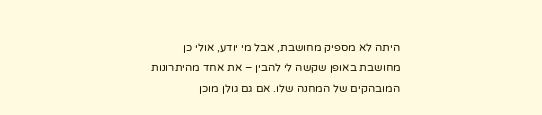היתה לא מספיק מחושבת, אבל מי יודע, אולי כן מחושבת באופן שקשה לי להבין – את אחד מהיתרונות המובהקים של המחנה שלו. אם גם גולן מוכן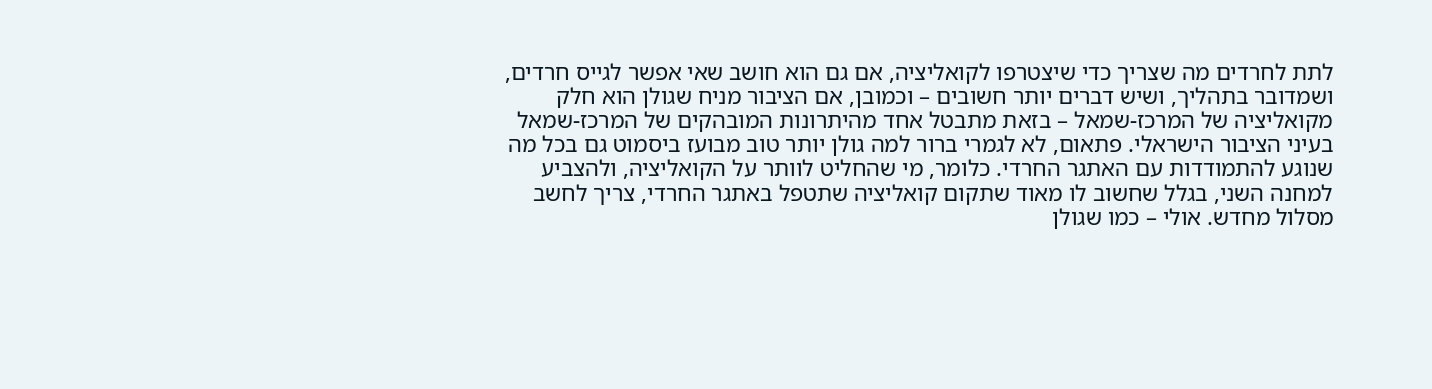לתת לחרדים מה שצריך כדי שיצטרפו לקואליציה, אם גם הוא חושב שאי אפשר לגייס חרדים, ושמדובר בתהליך, ושיש דברים יותר חשובים – וכמובן, אם הציבור מניח שגולן הוא חלק מקואליציה של המרכז-שמאל – בזאת מתבטל אחד מהיתרונות המובהקים של המרכז-שמאל בעיני הציבור הישראלי. פתאום, לא לגמרי ברור למה גולן יותר טוב מבועז ביסמוט גם בכל מה שנוגע להתמודדות עם האתגר החרדי. כלומר, מי שהחליט לוותר על הקואליציה, ולהצביע למחנה השני, בגלל שחשוב לו מאוד שתקום קואליציה שתטפל באתגר החרדי, צריך לחשב מסלול מחדש. אולי – כמו שגולן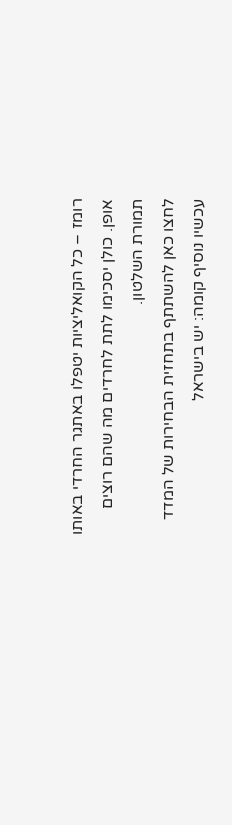רומז – כל הקואליציות יטפלו באתגר החרדי באותו אופן. כולן יסכימו לתת לחרדים מה שהם רוצים תמורת השלטון.
לחצו כאן להשתתף בתחזית הבחירות של המדד
עכשיו נוסיף קומה: יש בישראל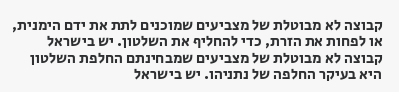קבוצה לא מבוטלת של מצביעים שמוכנים לתת את ידם הימנית, או לפחות את הזרת, כדי להחליף את השלטון. יש בישראל קבוצה לא מבוטלת של מצביעים שמבחינתם החלפת השלטון היא בעיקר החלפה של נתניהו. יש בישראל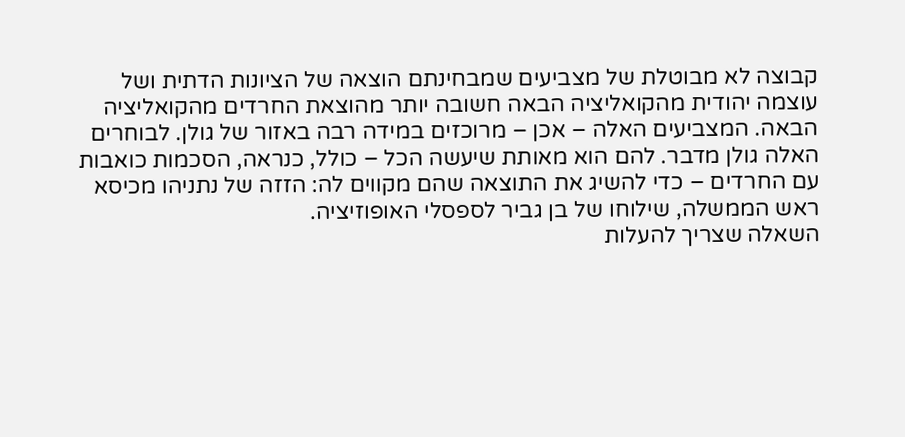קבוצה לא מבוטלת של מצביעים שמבחינתם הוצאה של הציונות הדתית ושל עוצמה יהודית מהקואליציה הבאה חשובה יותר מהוצאת החרדים מהקואליציה הבאה. המצביעים האלה – אכן – מרוכזים במידה רבה באזור של גולן. לבוחרים האלה גולן מדבר. להם הוא מאותת שיעשה הכל – כולל, כנראה, הסכמות כואבות עם החרדים – כדי להשיג את התוצאה שהם מקווים לה: הזזה של נתניהו מכיסא ראש הממשלה, שילוחו של בן גביר לספסלי האופוזיציה.
השאלה שצריך להעלות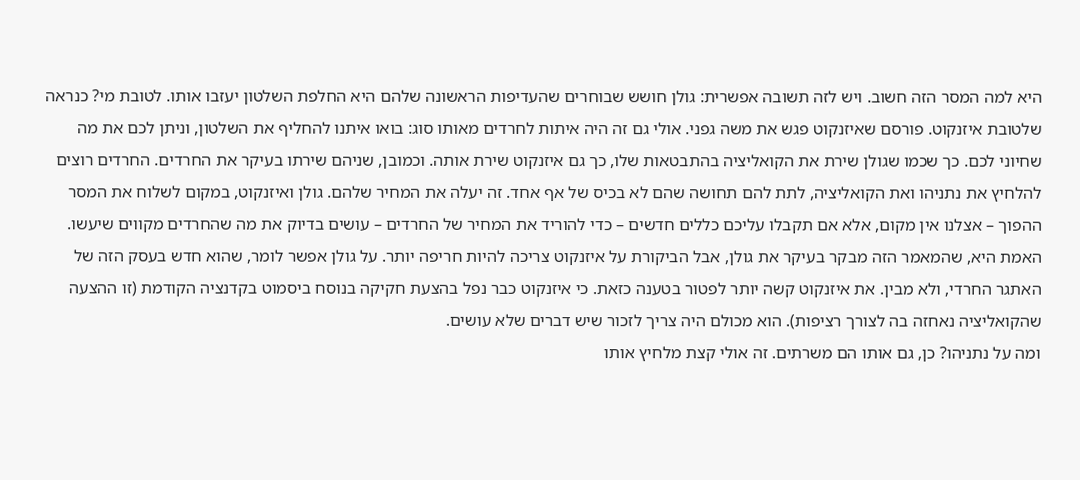היא למה המסר הזה חשוב. ויש לזה תשובה אפשרית: גולן חושש שבוחרים שהעדיפות הראשונה שלהם היא החלפת השלטון יעזבו אותו. לטובת מי? כנראה שלטובת איזנקוט. פורסם שאיזנקוט פגש את משה גפני. אולי גם זה היה איתות לחרדים מאותו סוג: בואו איתנו להחליף את השלטון, וניתן לכם את מה שחיוני לכם. כך שכמו שגולן שירת את הקואליציה בהתבטאות שלו, כך גם איזנקוט שירת אותה. וכמובן, שניהם שירתו בעיקר את החרדים. החרדים רוצים להלחיץ את נתניהו ואת הקואליציה, לתת להם תחושה שהם לא בכיס של אף אחד. זה יעלה את המחיר שלהם. גולן ואיזנקוט, במקום לשלוח את המסר ההפוך – אצלנו אין מקום, אלא אם תקבלו עליכם כללים חדשים – כדי להוריד את המחיר של החרדים – עושים בדיוק את מה שהחרדים מקווים שיעשו.
האמת היא, שהמאמר הזה מבקר בעיקר את גולן, אבל הביקורת על איזנקוט צריכה להיות חריפה יותר. על גולן אפשר לומר, שהוא חדש בעסק הזה של האתגר החרדי, ולא מבין. את איזנקוט קשה יותר לפטור בטענה כזאת. כי איזנקוט כבר נפל בהצעת חקיקה בנוסח ביסמוט בקדנציה הקודמת (זו ההצעה שהקואליציה נאחזה בה לצורך רציפות). הוא מכולם היה צריך לזכור שיש דברים שלא עושים.
ומה על נתניהו? כן, גם אותו הם משרתים. זה אולי קצת מלחיץ אותו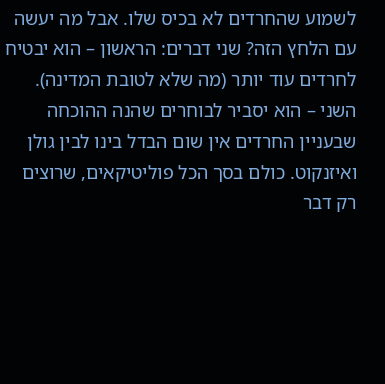לשמוע שהחרדים לא בכיס שלו. אבל מה יעשה עם הלחץ הזה? שני דברים: הראשון – הוא יבטיח לחרדים עוד יותר (מה שלא לטובת המדינה). השני – הוא יסביר לבוחרים שהנה ההוכחה שבעניין החרדים אין שום הבדל בינו לבין גולן ואיזנקוט. כולם בסך הכל פוליטיקאים, שרוצים רק דבר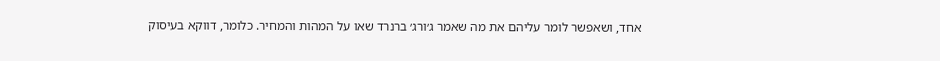אחד, ושאפשר לומר עליהם את מה שאמר ג׳ורג׳ ברנרד שאו על המהות והמחיר. כלומר, דווקא בעיסוק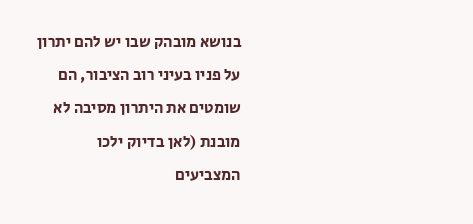בנושא מובהק שבו יש להם יתרון על פניו בעיני רוב הציבור, הם שומטים את היתרון מסיבה לא מובנת (לאן בדיוק ילכו המצביעים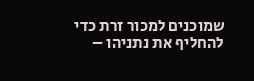שמוכנים למכור זרת כדי להחליף את נתניהו –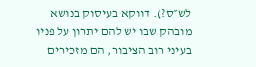לש״ס?). דווקא בעיסוק בנושא מובהק שבו יש להם יתרון על פניו בעיני רוב הציבור, הם מזכירים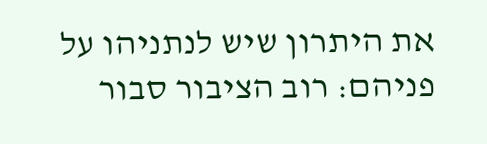את היתרון שיש לנתניהו על פניהם: רוב הציבור סבור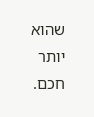שהוא יותר חכם.